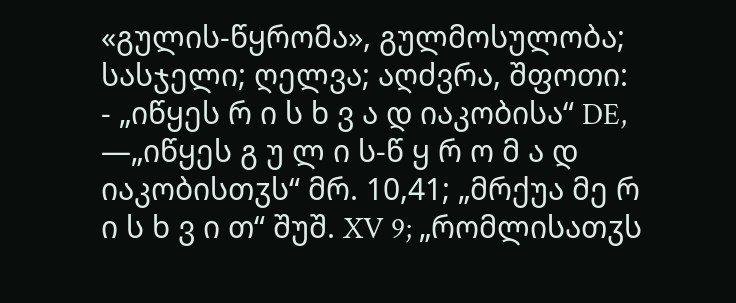«გულის-წყრომა», გულმოსულობა; სასჯელი; ღელვა; აღძვრა, შფოთი:
- „იწყეს რ ი ს ხ ვ ა დ იაკობისა“ DE, —„იწყეს გ უ ლ ი ს-წ ყ რ ო მ ა დ იაკობისთჳს“ მრ. 10,41; „მრქუა მე რ ი ს ხ ვ ი თ“ შუშ. XV 9; „რომლისათჳს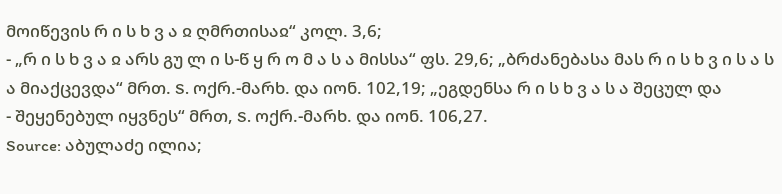მოიწევის რ ი ს ხ ვ ა ჲ ღმრთისაჲ“ კოლ. 3,6;
- „რ ი ს ხ ვ ა ჲ არს გუ ლ ი ს-წ ყ რ ო მ ა ს ა მისსა“ ფს. 29,6; „ბრძანებასა მას რ ი ს ხ ვ ი ს ა ს ა მიაქცევდა“ მრთ. S. ოქრ.-მარხ. და იონ. 102,19; „ეგდენსა რ ი ს ხ ვ ა ს ა შეცულ და
- შეყენებულ იყვნეს“ მრთ, S. ოქრ.-მარხ. და იონ. 106,27.
Source: აბულაძე ილია;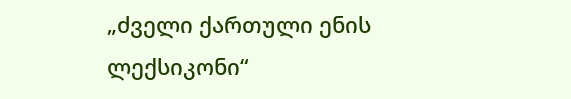„ძველი ქართული ენის ლექსიკონი“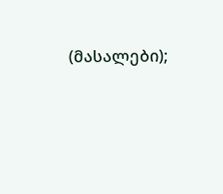(მასალები);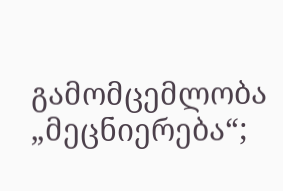გამომცემლობა „მეცნიერება“;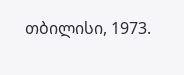თბილისი, 1973.